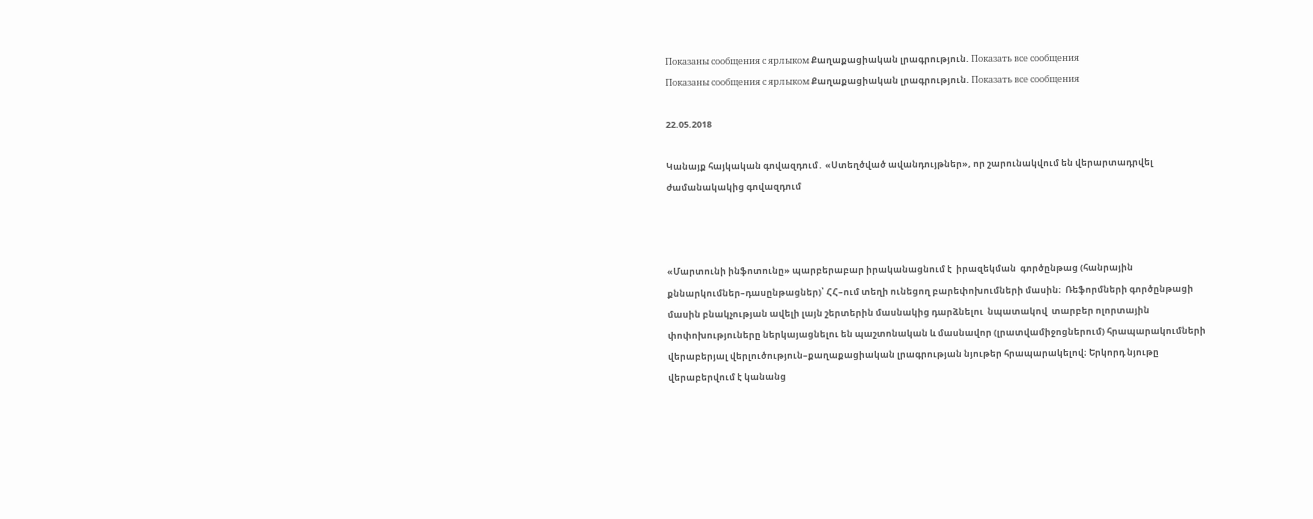Показаны сообщения с ярлыком Քաղաքացիական լրագրություն. Показать все сообщения
Показаны сообщения с ярлыком Քաղաքացիական լրագրություն. Показать все сообщения

22.05.2018

Կանայք հայկական գովազդում․ «Ստեղծված ավանդույթներ», որ շարունակվում են վերարտադրվել ժամանակակից գովազդում



«Մարտունի ինֆոտունը» պարբերաբար իրականացնում է  իրազեկման  գործընթաց (հանրային քննարկումներ–դասընթացներ)՝ ՀՀ–ում տեղի ունեցող բարեփոխումների մասին։  Ռեֆորմների գործընթացի մասին բնակչության ավելի լայն շերտերին մասնակից դարձնելու  նպատակով  տարբեր ոլորտային փոփոխություները ներկայացնելու են պաշտոնական և մասնավոր (լրատվամիջոցներում) հրապարակումների վերաբերյալ վերլուծություն–քաղաքացիական լրագրության նյութեր հրապարակելով։ Երկորդ նյութը վերաբերվում է կանանց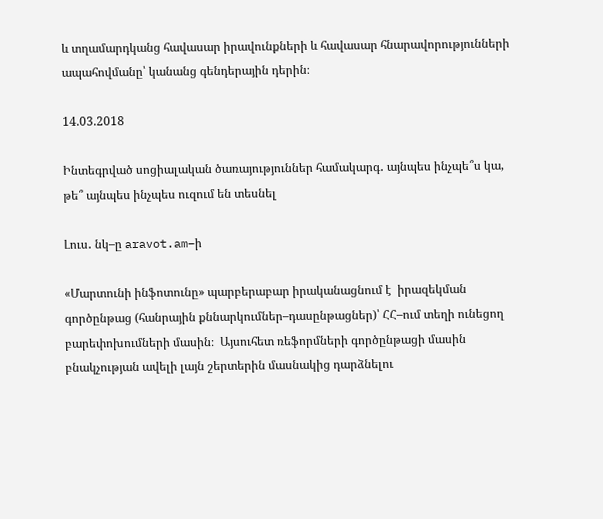և տղամարդկանց հավասար իրավունքների և հավասար հնարավորությունների ապահովմանը՝ կանանց գենդերային դերին։

14.03.2018

Ինտեգրված սոցիալական ծառայություններ համակարգ․ այնպես ինչպե՞ս կա, թե՞ այնպես ինչպես ուզում են տեսնել

Լուս․ նկ–ը aravot.am–ի

«Մարտունի ինֆոտունը» պարբերաբար իրականացնում է  իրազեկման  գործընթաց (հանրային քննարկումներ–դասընթացներ)՝ ՀՀ–ում տեղի ունեցող բարեփոխումների մասին։  Այսուհետ ռեֆորմների գործընթացի մասին բնակչության ավելի լայն շերտերին մասնակից դարձնելու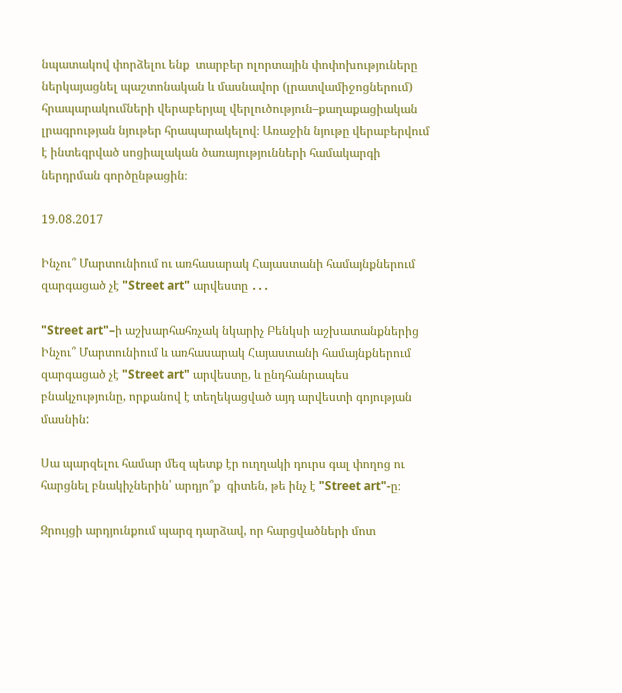նպատակով փորձելու ենք  տարբեր ոլորտային փոփոխություները ներկայացնել պաշտոնական և մասնավոր (լրատվամիջոցներում) հրապարակումների վերաբերյալ վերլուծություն–քաղաքացիական լրագրության նյութեր հրապարակելով։ Առաջին նյութը վերաբերվում է ինտեգրված սոցիալական ծառայությունների համակարգի ներդրման գործընթացին։

19.08.2017

Ինչու՞ Մարտունիում ու առհասարակ Հայաստանի համայնքներում զարգացած չէ "Street art" արվեստը ․․․

"Street art"–ի աշխարհահռչակ նկարիչ Բենկսի աշխատանքներից
Ինչու՞ Մարտունիում և առհասարակ Հայաստանի համայնքներում զարգացած չէ "Street art" արվեստը, և ընդհանրապես բնակչությունը, որքանով է տեղեկացված այդ արվեստի գոյության մասնին:

Սա պարզելու համար մեզ պետք էր ուղղակի դուրս գալ փողոց ու հարցնել բնակիչներին՝ արդյո՞ք  գիտեն, թե ինչ է "Street art"-ը։

Զրույցի արդյունքում պարզ դարձավ, որ հարցվածների մոտ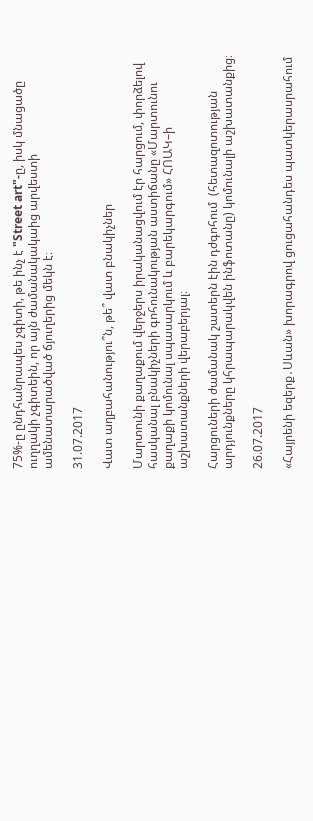75%-ը ընդհանրապես չգիտի, թե ինչ է "Street art"-ը, իսկ մնացածը ուղղակի չգիտեին, որ այն ժամանակակաից արվեստի ամենատարածված ճյուղերից մեկն է։

31.07.2017

Վատ աղբահանությու՞ն, թե՞ վատ բնակիչներ

Մարտունի քաղաքում վերջերս իրականացվում էր հարցում, փորձելով հասկանալ բնակիչների գոհունակության աստիճանը «Մարտունու  քաղաքի կոմունալ սպասարկում և բարեկարգում» ՀՈԱԿ–ի աշխատանքների վերաբերյալ։

Հարցուների ժամանակ շատերն էին դժգոհում  (հետազոտության արդյունքները կհրապարակվեն ինֆոտանը) կոմունալի աշխատանքից։

26.07.2017

«Հայրենի եզերք․Սևան» խորագրով ցուցահանդես պատկերասրահում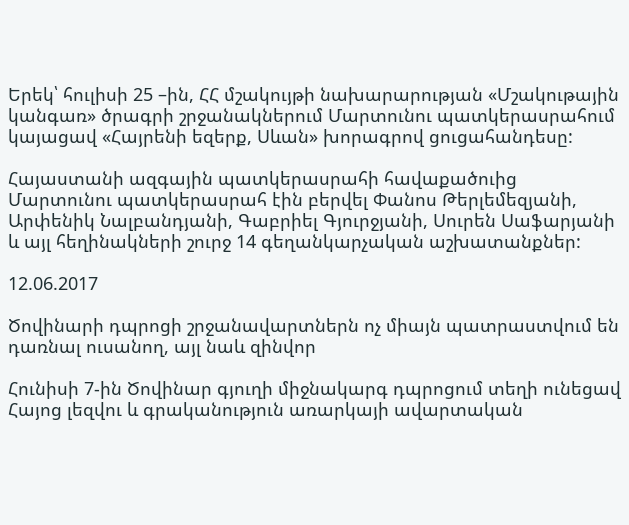Երեկ՝ հուլիսի 25 –ին, ՀՀ մշակույթի նախարարության «Մշակութային կանգառ» ծրագրի շրջանակներում Մարտունու պատկերասրահում կայացավ «Հայրենի եզերք, Սևան» խորագրով ցուցահանդեսը:

Հայաստանի ազգային պատկերասրահի հավաքածուից Մարտունու պատկերասրահ էին բերվել Փանոս Թերլեմեզյանի, Արփենիկ Նալբանդյանի, Գաբրիել Գյուրջյանի, Սուրեն Սաֆարյանի և այլ հեղինակների շուրջ 14 գեղանկարչական աշխատանքներ:

12.06.2017

Ծովինարի դպրոցի շրջանավարտներն ոչ միայն պատրաստվում են դառնալ ուսանող, այլ նաև զինվոր

Հունիսի 7-ին Ծովինար գյուղի միջնակարգ դպրոցում տեղի ունեցավ Հայոց լեզվու և գրականություն առարկայի ավարտական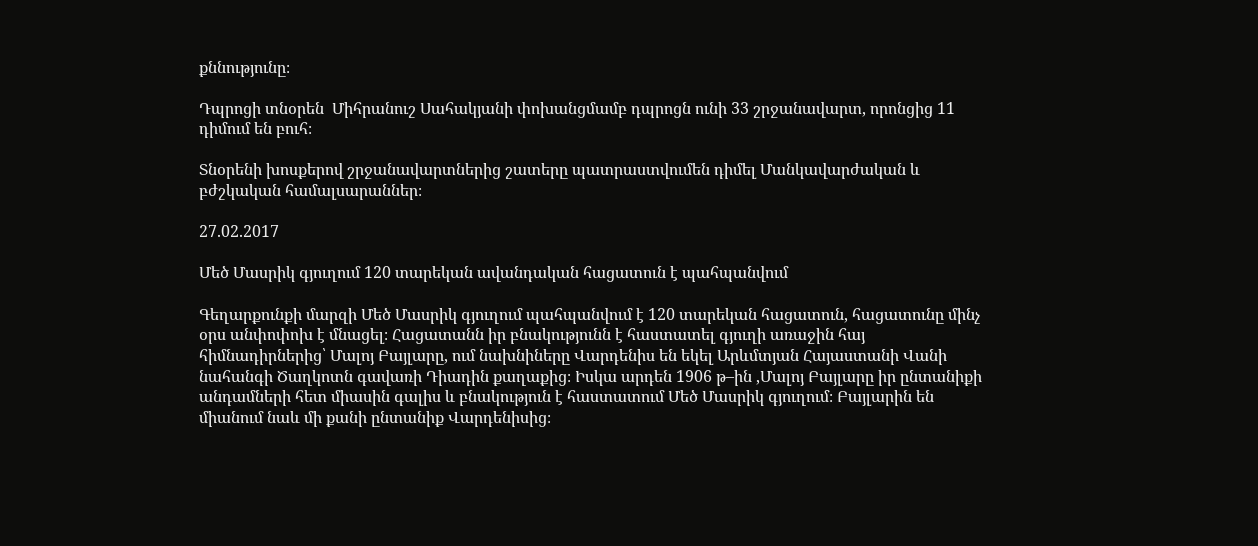քննությունը։

Դպրոցի տնօրեն  Միհրանուշ Սահակյանի փոխանցմամբ դպրոցն ունի 33 շրջանավարտ, որոնցից 11 դիմում են բուհ։

Տնօրենի խոսքերով շրջանավարտներից շատերը պատրաստվումեն դիմել Մանկավարժական և բժշկական համալսարաններ։

27.02.2017

Մեծ Մասրիկ գյուղում 120 տարեկան ավանդական հացատուն է պահպանվում

Գեղարքունքի մարզի Մեծ Մասրիկ գյուղում պահպանվում է 120 տարեկան հացատուն, հացատունը մինչ օրս անփոփոխ է մնացել։ Հացատանն իր բնակությունն է հաստատել գյուղի առաջին հայ հիմնադիրներից՝ Մալոյ Բայլարը, ում նախնիները Վարդենիս են եկել Արևմտյան Հայաստանի Վանի նահանգի Ծաղկոտն գավառի Դիադին քաղաքից։ Իսկա արդեն 1906 թ–ին ,Մալոյ Բայլարը իր ընտանիքի անդամների հետ միասին գալիս և բնակություն է հաստատում Մեծ Մասրիկ գյուղում։ Բայլարին են միանում նաև մի քանի ընտանիք Վարդենիսից։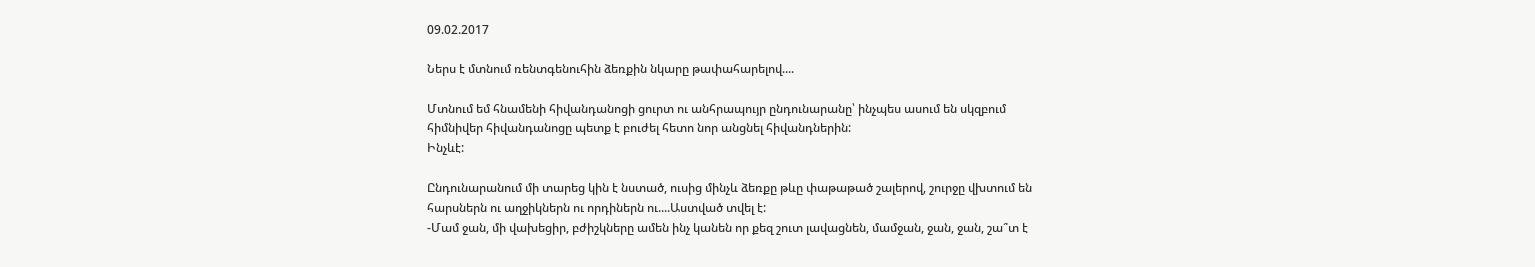09.02.2017

Ներս է մտնում ռենտգենուհին ձեռքին նկարը թափահարելով....

Մտնում եմ հնամենի հիվանդանոցի ցուրտ ու անհրապույր ընդունարանը՝ ինչպես ասում են սկզբում հիմնիվեր հիվանդանոցը պետք է բուժել հետո նոր անցնել հիվանդներին:
Ինչևէ:

Ընդունարանում մի տարեց կին է նստած, ուսից մինչև ձեռքը թևը փաթաթած շալերով, շուրջը վխտում են հարսներն ու աղջիկներն ու որդիներն ու....Աստված տվել է:
-Մամ ջան, մի վախեցիր, բժիշկները ամեն ինչ կանեն որ քեզ շուտ լավացնեն, մամջան, ջան, ջան, շա՞տ է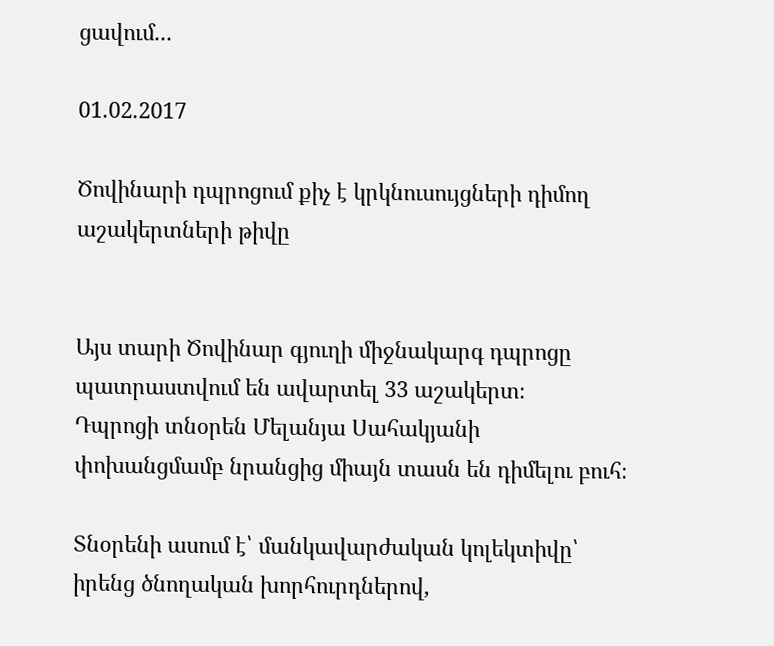ցավում...

01.02.2017

Ծովինարի դպրոցում քիչ է կրկնուսույցների դիմող աշակերտների թիվը


Այս տարի Ծովինար գյուղի միջնակարգ դպրոցը պատրաստվում են ավարտել 33 աշակերտ։
Դպրոցի տնօրեն Մելանյա Սահակյանի փոխանցմամբ նրանցից միայն տասն են դիմելու բուհ։

Տնօրենի ասում է՝ մանկավարժական կոլեկտիվը՝ իրենց ծնողական խորհուրդներով,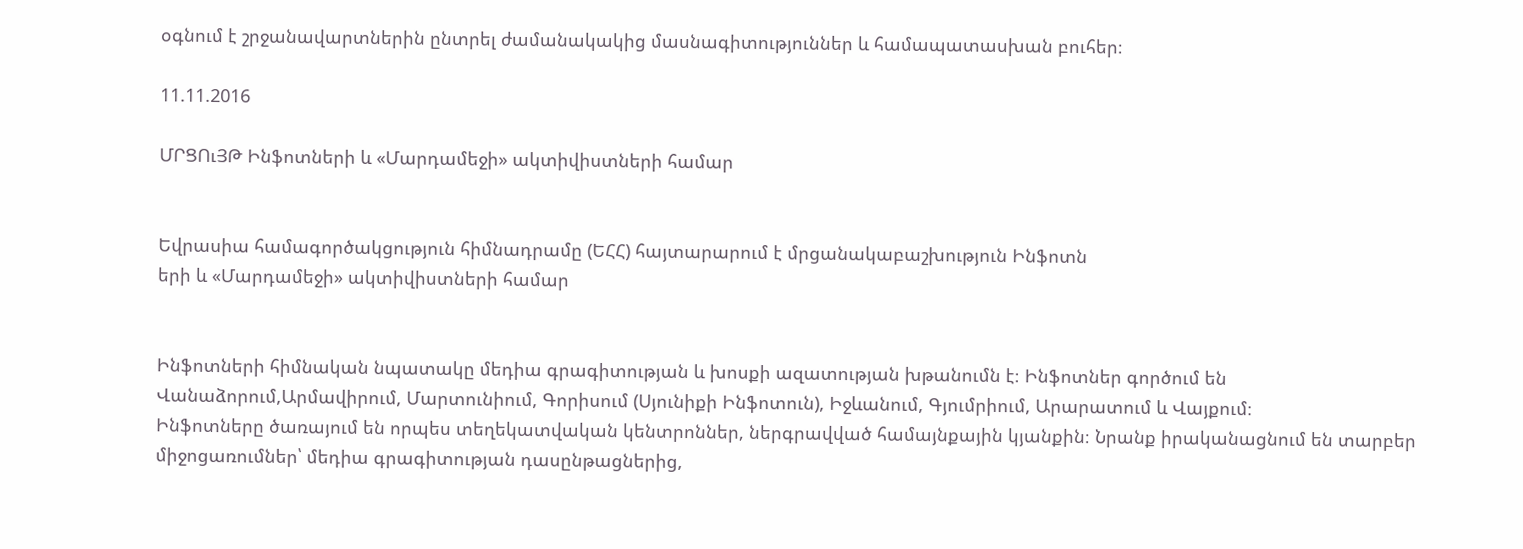օգնում է շրջանավարտներին ընտրել ժամանակակից մասնագիտություններ և համապատասխան բուհեր։

11.11.2016

ՄՐՑՈւՅԹ Ինֆոտների և «Մարդամեջի» ակտիվիստների համար


Եվրասիա համագործակցություն հիմնադրամը (ԵՀՀ) հայտարարում է մրցանակաբաշխություն Ինֆոտն
երի և «Մարդամեջի» ակտիվիստների համար


Ինֆոտների հիմնական նպատակը մեդիա գրագիտության և խոսքի ազատության խթանումն է։ Ինֆոտներ գործում են  Վանաձորում,Արմավիրում, Մարտունիում, Գորիսում (Սյունիքի Ինֆոտուն), Իջևանում, Գյումրիում, Արարատում և Վայքում։
Ինֆոտները ծառայում են որպես տեղեկատվական կենտրոններ, ներգրավված համայնքային կյանքին։ Նրանք իրականացնում են տարբեր միջոցառումներ՝ մեդիա գրագիտության դասընթացներից,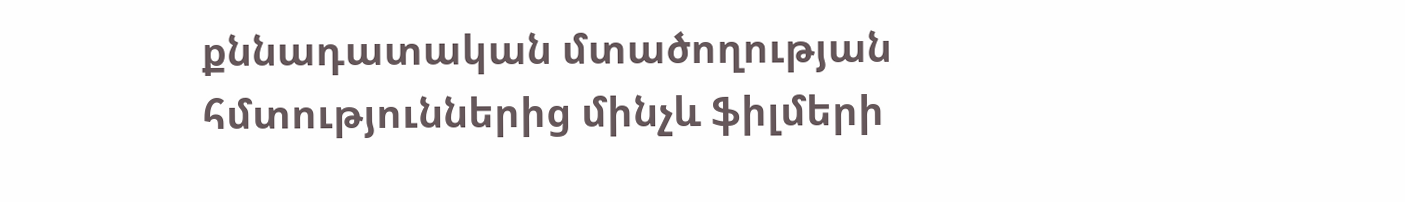քննադատական մտածողության հմտություններից մինչև ֆիլմերի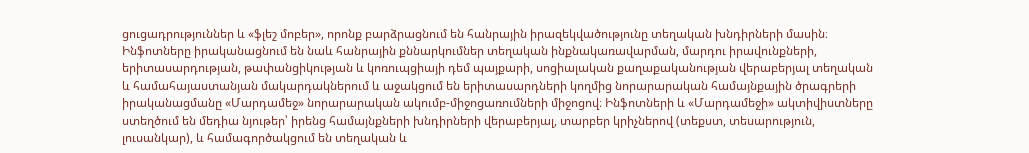ցուցադրություններ և «ֆլեշ մոբեր», որոնք բարձրացնում են հանրային իրազեկվածությունը տեղական խնդիրների մասին։ Ինֆոտները իրականացնում են նաև հանրային քննարկումներ տեղական ինքնակառավարման, մարդու իրավունքների, երիտասարդության, թափանցիկության և կոռուպցիայի դեմ պայքարի, սոցիալական քաղաքականության վերաբերյալ տեղական և համահայաստանյան մակարդակներում և աջակցում են երիտասարդների կողմից նորարարական համայնքային ծրագրերի իրականացմանը «Մարդամեջ» նորարարական ակումբ-միջոցառումների միջոցով։ Ինֆոտների և «Մարդամեջի» ակտիվիստները ստեղծում են մեդիա նյութեր՝ իրենց համայնքների խնդիրների վերաբերյալ, տարբեր կրիչներով (տեքստ, տեսարություն, լուսանկար), և համագործակցում են տեղական և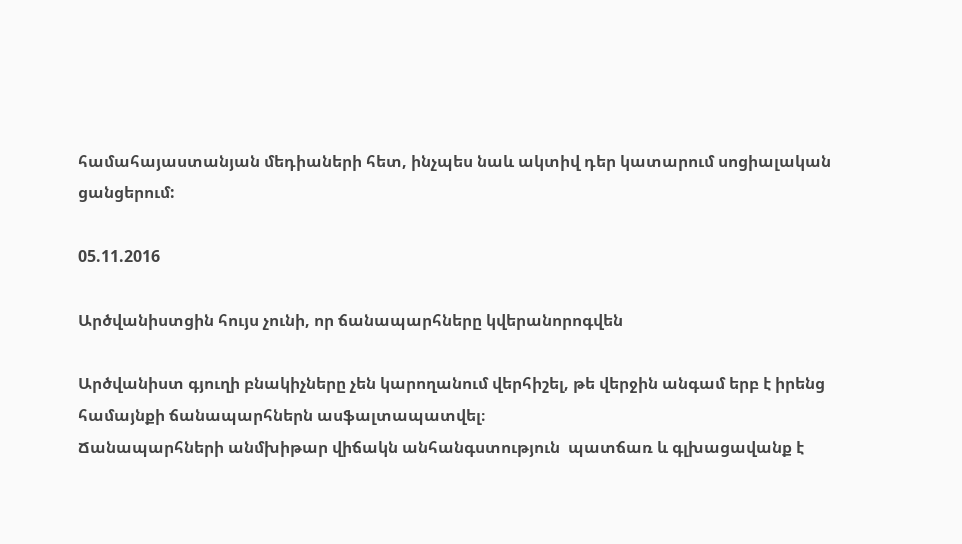համահայաստանյան մեդիաների հետ, ինչպես նաև ակտիվ դեր կատարում սոցիալական ցանցերում:

05.11.2016

Արծվանիստցին հույս չունի, որ ճանապարհները կվերանորոգվեն

Արծվանիստ գյուղի բնակիչները չեն կարողանում վերհիշել, թե վերջին անգամ երբ է իրենց համայնքի ճանապարհներն ասֆալտապատվել։
Ճանապարհների անմխիթար վիճակն անհանգստություն  պատճառ և գլխացավանք է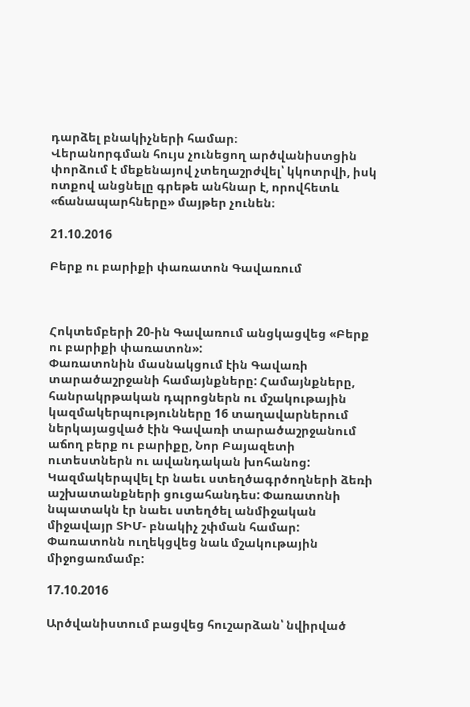դարձել բնակիչների համար։
Վերանորգման հույս չունեցող արծվանիստցին փորձում է մեքենայով չտեղաշրժվել՝ կկոտրվի, իսկ ոտքով անցնելը գրեթե անհնար է, որովհետև «ճանապարհները» մայթեր չունեն։

21.10.2016

Բերք ու բարիքի փառատոն Գավառում



Հոկտեմբերի 20-ին Գավառում անցկացվեց «Բերք ու բարիքի փառատոն»:
Փառատոնին մասնակցում էին Գավառի տարածաշրջանի համայնքները: Համայնքները, հանրակրթական դպրոցներն ու մշակութային կազմակերպությունները 16 տաղավարներում ներկայացված էին Գավառի տարածաշրջանում աճող բերք ու բարիքը, Նոր Բայազետի ուտեստներն ու ավանդական խոհանոց: Կազմակերպվել էր նաեւ ստեղծագրծողների ձեռի աշխատանքների ցուցահանդես: Փառատոնի նպատակն էր նաեւ ստեղծել անմիջական միջավայր ՏԻՄ- բնակիչ շփման համար: Փառատոնն ուղեկցվեց նաև մշակութային միջոցառմամբ:

17.10.2016

Արծվանիստում բացվեց հուշարձան՝ նվիրված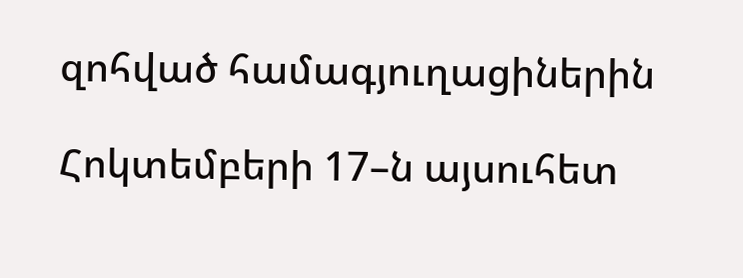զոհված համագյուղացիներին

Հոկտեմբերի 17–ն այսուհետ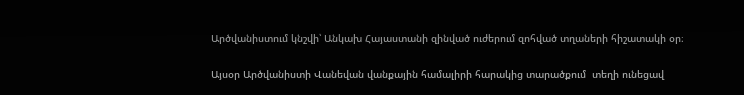Արծվանիստում կնշվի՝ Անկախ Հայաստանի զինված ուժերում զոհված տղաների հիշատակի օր։

Այսօր Արծվանիստի Վանեվան վանքային համալիրի հարակից տարածքում  տեղի ունեցավ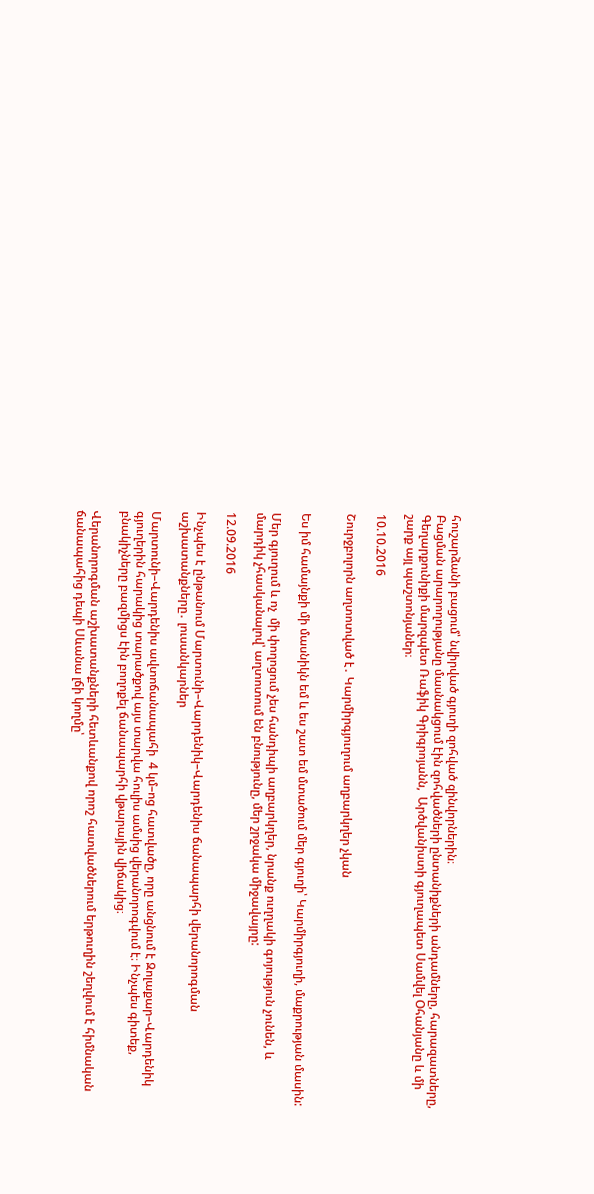հուշարձանի բացում՝ նվիրված գյուղի զոհված զինվորներին։
Բացման արարողությանը մասնակցում էին զոհվածների ընտանիքների անդամները, հարազատները, Գեղարքունիքի մարզպետ Ռաֆիկ Գրիգրոյանն,  Արծվանիստի գյուղապետ Սամվել Օհանյանը և մի շարք այլ պաշտոնյաներ։

10.10.2016

Շուրջբոլորն աղտոտված է․ Կարմիրգյուղում աղբարկղեր չկան


Ես իմ համայնքի մի մասնիկն եմ և ես շատ եմ մտածում մեր գյուղի՝ Կարմիրգյուղի, մաքրության մասին:

Մեր գյուղում և ոչ  մի փողոցում չես հանդիպի աղբարկղեր, նրանք ուղղակի գոյություն չունեն, և մարդիկ չհասկանալով՝ աղտոտում են բնությունը, մեր շրջակա միջավայրը:

12.09.2016

Ինչպես է ընթանում Մարտունի–Վարդենիկ–Վարդենիս ճանապարհի վերանորոգման աշխատանքները․ լուսանկարներ

Մարտունի–Վարդենիս ավտոճանապահի  4 կմ–ոց հատվածը, որը անցնում է Զոլաքար–Վարդենիկ գյուղերին հարակից տարածքով այս տարվա հուլիս ամսից վերանորոգվում է։ Ինչպես գիտեք, բնակիչները բազմիցս էին բողոքել ճանապարհի վթարային վիճակից։

Վերանորոգման աշխատանքների հետևանքով որոշ հատվածներում երթուղին շեղվում է հիմնական ճանապահից դեպի Սևանա լճի կողմը՝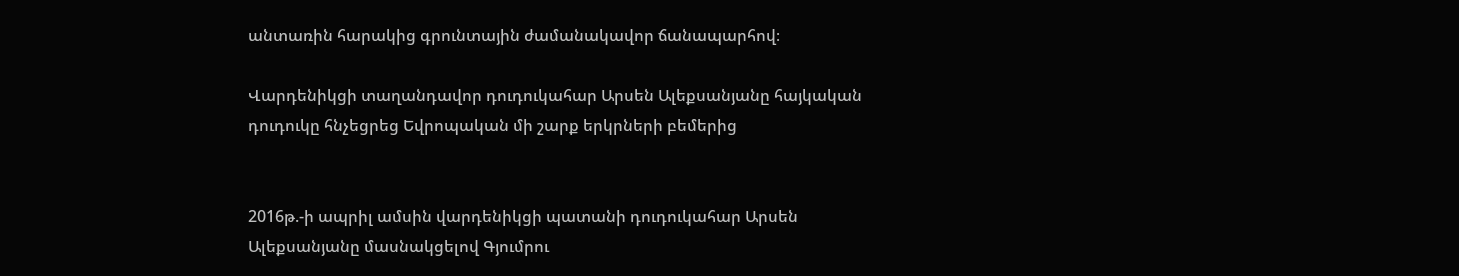անտառին հարակից գրունտային ժամանակավոր ճանապարհով։

Վարդենիկցի տաղանդավոր դուդուկահար Արսեն Ալեքսանյանը հայկական դուդուկը հնչեցրեց Եվրոպական մի շարք երկրների բեմերից


2016թ.-ի ապրիլ ամսին վարդենիկցի պատանի դուդուկահար Արսեն Ալեքսանյանը մասնակցելով Գյումրու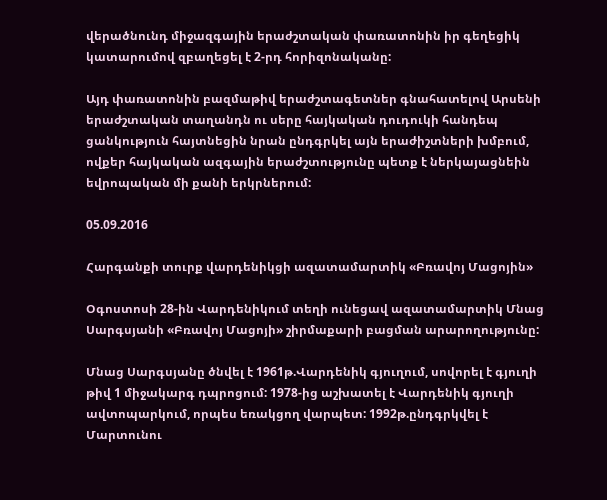վերածնունդ միջազգային երաժշտական փառատոնին իր գեղեցիկ կատարումով զբաղեցել է 2-րդ հորիզոնականը:

Այդ փառատոնին բազմաթիվ երաժշտագետներ գնահատելով Արսենի երաժշտական տաղանդն ու սերը հայկական դուդուկի հանդեպ ցանկություն հայտնեցին նրան ընդգրկել այն երաժիշտների խմբում, ովքեր հայկական ազգային երաժշտությունը պետք է ներկայացնեին եվրոպական մի քանի երկրներում:

05.09.2016

Հարգանքի տուրք վարդենիկցի ազատամարտիկ «Բռավոյ Մացոյին»

Օգոստոսի 28-ին Վարդենիկում տեղի ունեցավ ազատամարտիկ Մնաց Սարգսյանի «Բռավոյ Մացոյի» շիրմաքարի բացման արարողությունը:

Մնաց Սարգսյանը ծնվել է 1961թ.Վարդենիկ գյուղում, սովորել է գյուղի թիվ 1 միջակարգ դպրոցում: 1978-ից աշխատել է Վարդենիկ գյուղի ավտոպարկում, որպես եռակցող վարպետ: 1992թ.ընդգրկվել է Մարտունու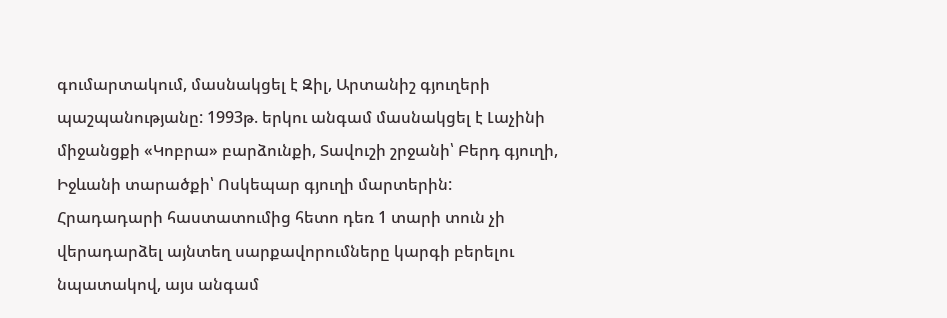գումարտակում, մասնակցել է Զիլ, Արտանիշ գյուղերի պաշպանությանը: 1993թ. երկու անգամ մասնակցել է Լաչինի միջանցքի «Կոբրա» բարձունքի, Տավուշի շրջանի՝ Բերդ գյուղի, Իջևանի տարածքի՝ Ոսկեպար գյուղի մարտերին:
Հրադադարի հաստատումից հետո դեռ 1 տարի տուն չի վերադարձել այնտեղ սարքավորումները կարգի բերելու նպատակով, այս անգամ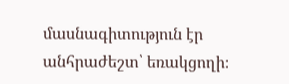մասնագիտություն էր անհրաժեշտ՝ եռակցողի։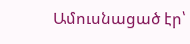Ամուսնացած էր՝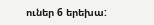ուներ 6 երեխա: